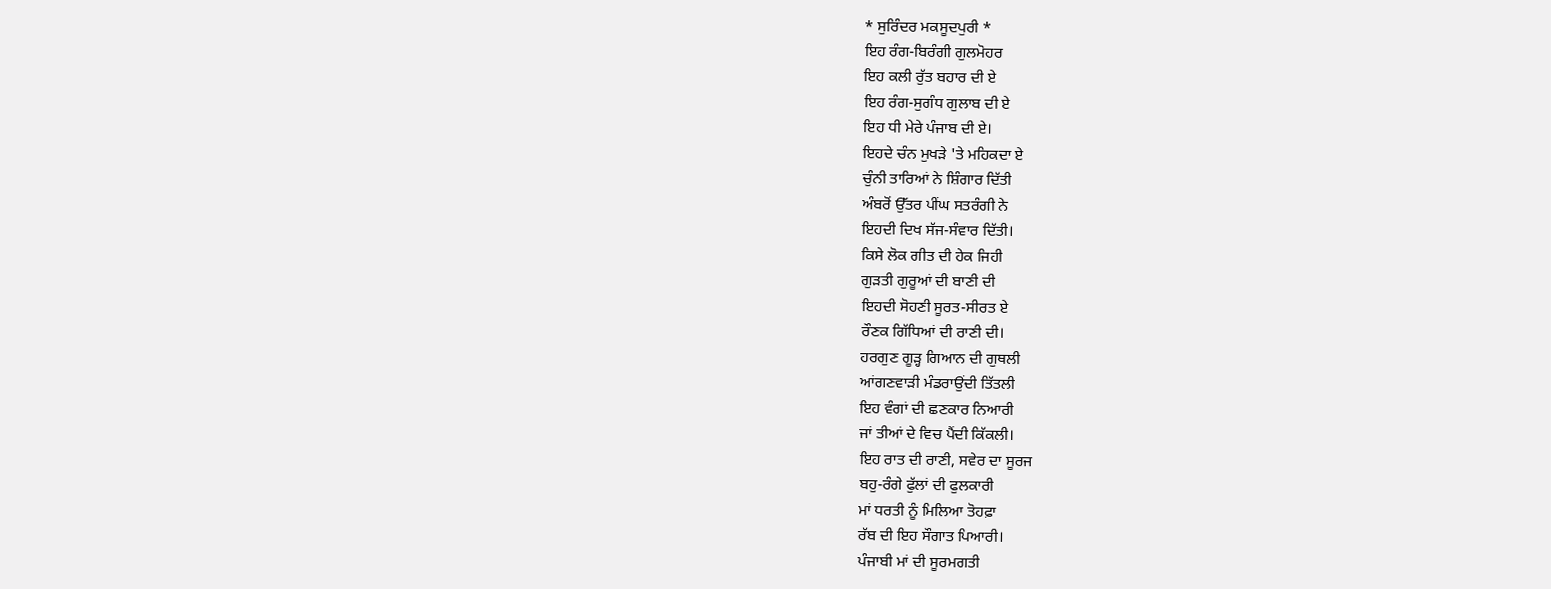* ਸੁਰਿੰਦਰ ਮਕਸੂਦਪੁਰੀ *
ਇਹ ਰੰਗ-ਬਿਰੰਗੀ ਗੁਲਮੋਹਰ
ਇਹ ਕਲੀ ਰੁੱਤ ਬਹਾਰ ਦੀ ਏ
ਇਹ ਰੰਗ-ਸੁਗੰਧ ਗੁਲਾਬ ਦੀ ਏ
ਇਹ ਧੀ ਮੇਰੇ ਪੰਜਾਬ ਦੀ ਏ।
ਇਹਦੇ ਚੰਨ ਮੁਖੜੇ 'ਤੇ ਮਹਿਕਦਾ ਏ
ਚੁੰਨੀ ਤਾਰਿਆਂ ਨੇ ਸ਼ਿੰਗਾਰ ਦਿੱਤੀ
ਅੰਬਰੋਂ ਉੱਤਰ ਪੀਂਘ ਸਤਰੰਗੀ ਨੇ
ਇਹਦੀ ਦਿਖ ਸੱਜ-ਸੰਵਾਰ ਦਿੱਤੀ।
ਕਿਸੇ ਲੋਕ ਗੀਤ ਦੀ ਹੇਕ ਜਿਹੀ
ਗੁੜਤੀ ਗੁਰੂਆਂ ਦੀ ਬਾਣੀ ਦੀ
ਇਹਦੀ ਸੋਹਣੀ ਸੂਰਤ-ਸੀਰਤ ਏ
ਰੌਣਕ ਗਿੱਧਿਆਂ ਦੀ ਰਾਣੀ ਦੀ।
ਹਰਗੁਣ ਗੂੜ੍ਹ ਗਿਆਨ ਦੀ ਗੁਥਲੀ
ਆਂਗਣਵਾੜੀ ਮੰਡਰਾਉਂਦੀ ਤਿੱਤਲੀ
ਇਹ ਵੰਗਾਂ ਦੀ ਛਣਕਾਰ ਨਿਆਰੀ
ਜਾਂ ਤੀਆਂ ਦੇ ਵਿਚ ਪੈਂਦੀ ਕਿੱਕਲੀ।
ਇਹ ਰਾਤ ਦੀ ਰਾਣੀ, ਸਵੇਰ ਦਾ ਸੂਰਜ
ਬਹੁ-ਰੰਗੇ ਫੁੱਲਾਂ ਦੀ ਫੁਲਕਾਰੀ
ਮਾਂ ਧਰਤੀ ਨੂੰ ਮਿਲਿਆ ਤੋਹਫ਼ਾ
ਰੱਬ ਦੀ ਇਹ ਸੌਗਾਤ ਪਿਆਰੀ।
ਪੰਜਾਬੀ ਮਾਂ ਦੀ ਸੂਰਮਗਤੀ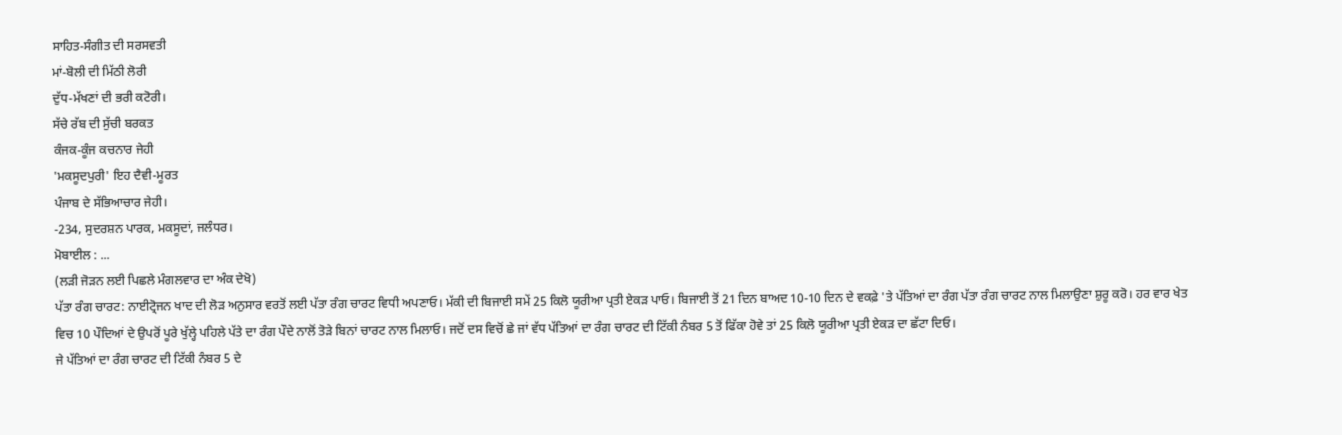ਸਾਹਿਤ-ਸੰਗੀਤ ਦੀ ਸਰਸਵਤੀ
ਮਾਂ-ਬੋਲੀ ਦੀ ਮਿੱਠੀ ਲੋਰੀ
ਦੁੱਧ-ਮੱਖਣਾਂ ਦੀ ਭਰੀ ਕਟੋਰੀ।
ਸੱਚੇ ਰੱਬ ਦੀ ਸੁੱਚੀ ਬਰਕਤ
ਕੰਜਕ-ਕੂੰਜ ਕਚਨਾਰ ਜੇਹੀ
'ਮਕਸੂਦਪੁਰੀ' ਇਹ ਦੈਵੀ-ਮੂਰਤ
ਪੰਜਾਬ ਦੇ ਸੱਭਿਆਚਾਰ ਜੇਹੀ।
-234, ਸੁਦਰਸ਼ਨ ਪਾਰਕ, ਮਕਸੂਦਾਂ, ਜਲੰਧਰ।
ਮੋਬਾਈਲ : ...
(ਲੜੀ ਜੋੜਨ ਲਈ ਪਿਛਲੇ ਮੰਗਲਵਾਰ ਦਾ ਅੰਕ ਦੇਖੋ)
ਪੱਤਾ ਰੰਗ ਚਾਰਟ: ਨਾਈਟ੍ਰੋਜਨ ਖਾਦ ਦੀ ਲੋੜ ਅਨੁਸਾਰ ਵਰਤੋਂ ਲਈ ਪੱਤਾ ਰੰਗ ਚਾਰਟ ਵਿਧੀ ਅਪਣਾਓ। ਮੱਕੀ ਦੀ ਬਿਜਾਈ ਸਮੇਂ 25 ਕਿਲੋ ਯੂਰੀਆ ਪ੍ਰਤੀ ਏਕੜ ਪਾਓ। ਬਿਜਾਈ ਤੋਂ 21 ਦਿਨ ਬਾਅਦ 10-10 ਦਿਨ ਦੇ ਵਕਫ਼ੇ 'ਤੇ ਪੱਤਿਆਂ ਦਾ ਰੰਗ ਪੱਤਾ ਰੰਗ ਚਾਰਟ ਨਾਲ ਮਿਲਾਉਣਾ ਸ਼ੁਰੂ ਕਰੋ। ਹਰ ਵਾਰ ਖੇਤ ਵਿਚ 10 ਪੌਦਿਆਂ ਦੇ ਉਪਰੋਂ ਪੂਰੇ ਖੁੱਲ੍ਹੇ ਪਹਿਲੇ ਪੱਤੇ ਦਾ ਰੰਗ ਪੌਦੇ ਨਾਲੋਂ ਤੋੜੇ ਬਿਨਾਂ ਚਾਰਟ ਨਾਲ ਮਿਲਾਓ। ਜਦੋਂ ਦਸ ਵਿਚੋਂ ਛੇ ਜਾਂ ਵੱਧ ਪੱਤਿਆਂ ਦਾ ਰੰਗ ਚਾਰਟ ਦੀ ਟਿੱਕੀ ਨੰਬਰ 5 ਤੋਂ ਫਿੱਕਾ ਹੋਵੇ ਤਾਂ 25 ਕਿਲੋ ਯੂਰੀਆ ਪ੍ਰਤੀ ਏਕੜ ਦਾ ਛੱਟਾ ਦਿਓ।
ਜੇ ਪੱਤਿਆਂ ਦਾ ਰੰਗ ਚਾਰਟ ਦੀ ਟਿੱਕੀ ਨੰਬਰ 5 ਦੇ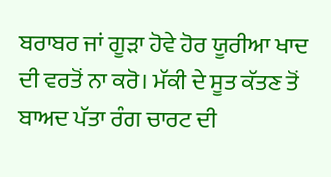ਬਰਾਬਰ ਜਾਂ ਗੂੜਾ ਹੋਵੇ ਹੋਰ ਯੂਰੀਆ ਖਾਦ ਦੀ ਵਰਤੋਂ ਨਾ ਕਰੋ। ਮੱਕੀ ਦੇ ਸੂਤ ਕੱਤਣ ਤੋਂ ਬਾਅਦ ਪੱਤਾ ਰੰਗ ਚਾਰਟ ਦੀ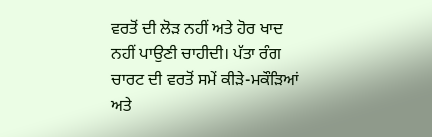ਵਰਤੋਂ ਦੀ ਲੋੜ ਨਹੀਂ ਅਤੇ ਹੋਰ ਖਾਦ ਨਹੀਂ ਪਾਉਣੀ ਚਾਹੀਦੀ। ਪੱਤਾ ਰੰਗ ਚਾਰਟ ਦੀ ਵਰਤੋਂ ਸਮੇਂ ਕੀੜੇ-ਮਕੌੜਿਆਂ ਅਤੇ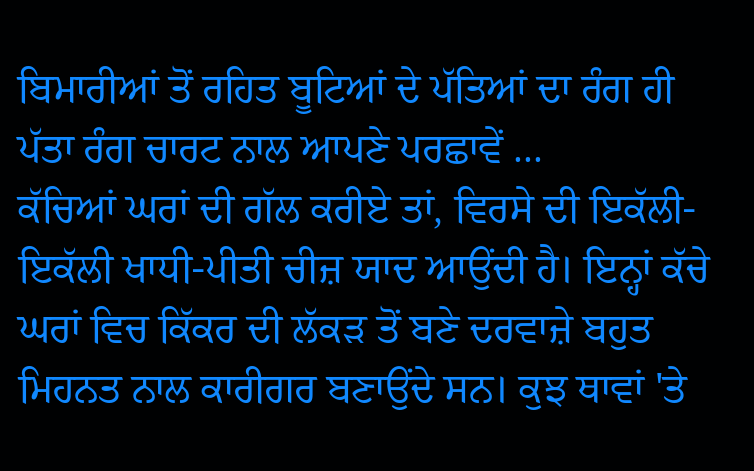ਬਿਮਾਰੀਆਂ ਤੋਂ ਰਹਿਤ ਬੂਟਿਆਂ ਦੇ ਪੱਤਿਆਂ ਦਾ ਰੰਗ ਹੀ ਪੱਤਾ ਰੰਗ ਚਾਰਟ ਨਾਲ ਆਪਣੇ ਪਰਛਾਵੇਂ ...
ਕੱਚਿਆਂ ਘਰਾਂ ਦੀ ਗੱਲ ਕਰੀਏ ਤਾਂ, ਵਿਰਸੇ ਦੀ ਇਕੱਲੀ-ਇਕੱਲੀ ਖਾਧੀ-ਪੀਤੀ ਚੀਜ਼ ਯਾਦ ਆਉਂਦੀ ਹੈ। ਇਨ੍ਹਾਂ ਕੱਚੇ ਘਰਾਂ ਵਿਚ ਕਿੱਕਰ ਦੀ ਲੱਕੜ ਤੋਂ ਬਣੇ ਦਰਵਾਜ਼ੇ ਬਹੁਤ ਮਿਹਨਤ ਨਾਲ ਕਾਰੀਗਰ ਬਣਾਉਂਦੇ ਸਨ। ਕੁਝ ਥਾਵਾਂ 'ਤੇ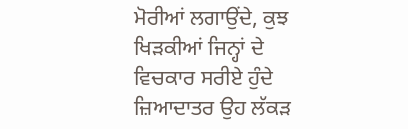ਮੋਰੀਆਂ ਲਗਾਉਂਦੇ, ਕੁਝ ਖਿੜਕੀਆਂ ਜਿਨ੍ਹਾਂ ਦੇ ਵਿਚਕਾਰ ਸਰੀਏ ਹੁੰਦੇ ਜ਼ਿਆਦਾਤਰ ਉਹ ਲੱਕੜ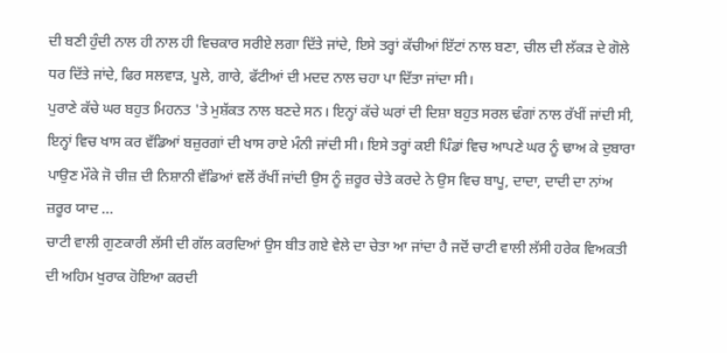ਦੀ ਬਣੀ ਹੁੰਦੀ ਨਾਲ ਹੀ ਨਾਲ ਹੀ ਵਿਚਕਾਰ ਸਰੀਏ ਲਗਾ ਦਿੱਤੇ ਜਾਂਦੇ, ਇਸੇ ਤਰ੍ਹਾਂ ਕੱਚੀਆਂ ਇੱਟਾਂ ਨਾਲ ਬਣਾ, ਚੀਲ ਦੀ ਲੱਕੜ ਦੇ ਗੋਲੇ ਧਰ ਦਿੱਤੇ ਜਾਂਦੇ, ਫਿਰ ਸਲਵਾੜ, ਪੂਲੇ, ਗਾਰੇ, ਫੱਟੀਆਂ ਦੀ ਮਦਦ ਨਾਲ ਚਹਾ ਪਾ ਦਿੱਤਾ ਜਾਂਦਾ ਸੀ।
ਪੁਰਾਣੇ ਕੱਚੇ ਘਰ ਬਹੁਤ ਮਿਹਨਤ 'ਤੇ ਮੁਸ਼ੱਕਤ ਨਾਲ ਬਣਦੇ ਸਨ। ਇਨ੍ਹਾਂ ਕੱਚੇ ਘਰਾਂ ਦੀ ਦਿਸ਼ਾ ਬਹੁਤ ਸਰਲ ਢੰਗਾਂ ਨਾਲ ਰੱਖੀਂ ਜਾਂਦੀ ਸੀ, ਇਨ੍ਹਾਂ ਵਿਚ ਖਾਸ ਕਰ ਵੱਡਿਆਂ ਬਜ਼ੁਰਗਾਂ ਦੀ ਖਾਸ ਰਾਏ ਮੰਨੀ ਜਾਂਦੀ ਸੀ। ਇਸੇ ਤਰ੍ਹਾਂ ਕਈ ਪਿੰਡਾਂ ਵਿਚ ਆਪਣੇ ਘਰ ਨੂੰ ਢਾਅ ਕੇ ਦੁਬਾਰਾ ਪਾਉਣ ਮੌਕੇ ਜੋ ਚੀਜ਼ ਦੀ ਨਿਸ਼ਾਨੀ ਵੱਡਿਆਂ ਵਲੋਂ ਰੱਖੀਂ ਜਾਂਦੀ ਉਸ ਨੂੰ ਜ਼ਰੂਰ ਚੇਤੇ ਕਰਦੇ ਨੇ ਉਸ ਵਿਚ ਬਾਪੂ, ਦਾਦਾ, ਦਾਦੀ ਦਾ ਨਾਂਅ ਜ਼ਰੂਰ ਯਾਦ ...
ਚਾਟੀ ਵਾਲੀ ਗੁਣਕਾਰੀ ਲੱਸੀ ਦੀ ਗੱਲ ਕਰਦਿਆਂ ਉਸ ਬੀਤ ਗਏ ਵੇਲੇ ਦਾ ਚੇਤਾ ਆ ਜਾਂਦਾ ਹੈ ਜਦੋਂ ਚਾਟੀ ਵਾਲੀ ਲੱਸੀ ਹਰੇਕ ਵਿਅਕਤੀ ਦੀ ਅਹਿਮ ਖੁਰਾਕ ਹੋਇਆ ਕਰਦੀ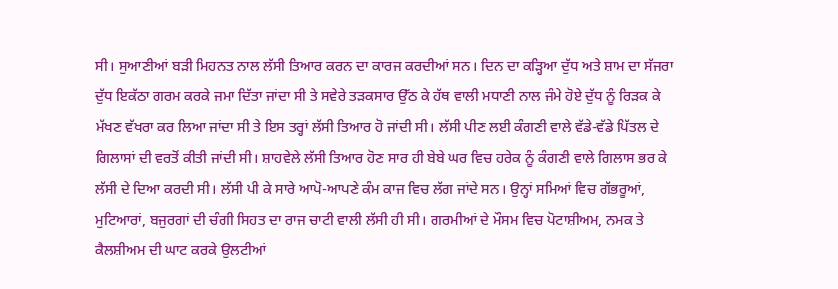ਸੀ। ਸੁਆਣੀਆਂ ਬੜੀ ਮਿਹਨਤ ਨਾਲ ਲੱਸੀ ਤਿਆਰ ਕਰਨ ਦਾ ਕਾਰਜ ਕਰਦੀਆਂ ਸਨ। ਦਿਨ ਦਾ ਕੜ੍ਹਿਆ ਦੁੱਧ ਅਤੇ ਸ਼ਾਮ ਦਾ ਸੱਜਰਾ ਦੁੱਧ ਇਕੱਠਾ ਗਰਮ ਕਰਕੇ ਜਮਾ ਦਿੱਤਾ ਜਾਂਦਾ ਸੀ ਤੇ ਸਵੇਰੇ ਤੜਕਸਾਰ ਉੱਠ ਕੇ ਹੱਥ ਵਾਲੀ ਮਧਾਣੀ ਨਾਲ ਜੰਮੇ ਹੋਏ ਦੁੱਧ ਨੂੰ ਰਿੜਕ ਕੇ ਮੱਖਣ ਵੱਖਰਾ ਕਰ ਲਿਆ ਜਾਂਦਾ ਸੀ ਤੇ ਇਸ ਤਰ੍ਹਾਂ ਲੱਸੀ ਤਿਆਰ ਹੋ ਜਾਂਦੀ ਸੀ। ਲੱਸੀ ਪੀਣ ਲਈ ਕੰਗਣੀ ਵਾਲੇ ਵੱਡੇ-ਵੱਡੇ ਪਿੱਤਲ ਦੇ ਗਿਲਾਸਾਂ ਦੀ ਵਰਤੋਂ ਕੀਤੀ ਜਾਂਦੀ ਸੀ। ਸ਼ਾਹਵੇਲੇ ਲੱਸੀ ਤਿਆਰ ਹੋਣ ਸਾਰ ਹੀ ਬੇਬੇ ਘਰ ਵਿਚ ਹਰੇਕ ਨੂੰ ਕੰਗਣੀ ਵਾਲੇ ਗਿਲਾਸ ਭਰ ਕੇ ਲੱਸੀ ਦੇ ਦਿਆ ਕਰਦੀ ਸੀ। ਲੱਸੀ ਪੀ ਕੇ ਸਾਰੇ ਆਪੋ-ਆਪਣੇ ਕੰਮ ਕਾਜ ਵਿਚ ਲੱਗ ਜਾਂਦੇ ਸਨ। ਉਨ੍ਹਾਂ ਸਮਿਆਂ ਵਿਚ ਗੱਭਰੂਆਂ, ਮੁਟਿਆਰਾਂ, ਬਜੁਰਗਾਂ ਦੀ ਚੰਗੀ ਸਿਹਤ ਦਾ ਰਾਜ ਚਾਟੀ ਵਾਲੀ ਲੱਸੀ ਹੀ ਸੀ। ਗਰਮੀਆਂ ਦੇ ਮੌਸਮ ਵਿਚ ਪੋਟਾਸ਼ੀਅਮ, ਨਮਕ ਤੇ ਕੈਲਸ਼ੀਅਮ ਦੀ ਘਾਟ ਕਰਕੇ ਉਲਟੀਆਂ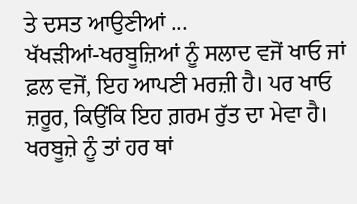ਤੇ ਦਸਤ ਆਉਣੀਆਂ ...
ਖੱਖੜੀਆਂ-ਖਰਬੂਜ਼ਿਆਂ ਨੂੰ ਸਲਾਦ ਵਜੋਂ ਖਾਓ ਜਾਂ ਫ਼ਲ ਵਜੋਂ, ਇਹ ਆਪਣੀ ਮਰਜ਼ੀ ਹੈ। ਪਰ ਖਾਓ ਜ਼ਰੂਰ, ਕਿਉਂਕਿ ਇਹ ਗ਼ਰਮ ਰੁੱਤ ਦਾ ਮੇਵਾ ਹੈ। ਖਰਬੂਜ਼ੇ ਨੂੰ ਤਾਂ ਹਰ ਥਾਂ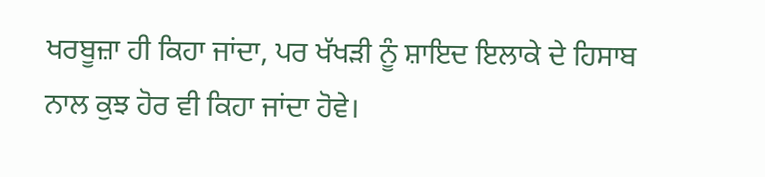ਖਰਬੂਜ਼ਾ ਹੀ ਕਿਹਾ ਜਾਂਦਾ, ਪਰ ਖੱਖੜੀ ਨੂੰ ਸ਼ਾਇਦ ਇਲਾਕੇ ਦੇ ਹਿਸਾਬ ਨਾਲ ਕੁਝ ਹੋਰ ਵੀ ਕਿਹਾ ਜਾਂਦਾ ਹੋਵੇ।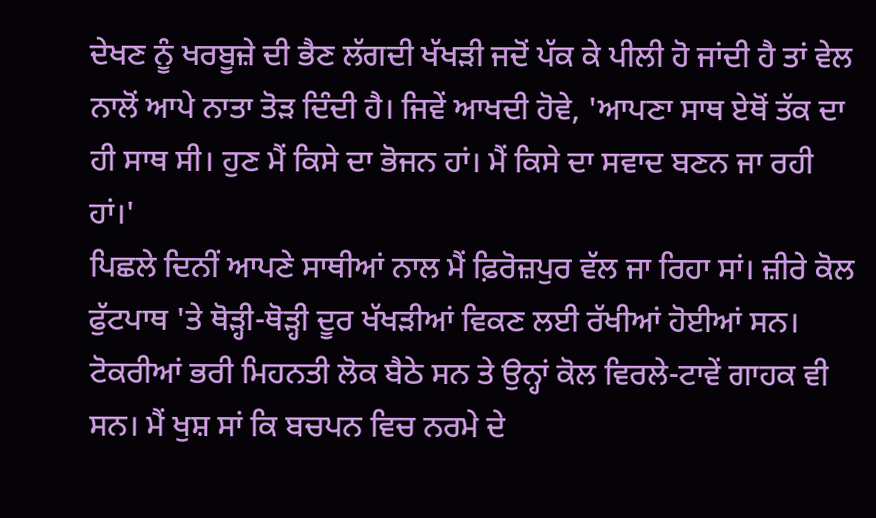ਦੇਖਣ ਨੂੰ ਖਰਬੂਜ਼ੇ ਦੀ ਭੈਣ ਲੱਗਦੀ ਖੱਖੜੀ ਜਦੋਂ ਪੱਕ ਕੇ ਪੀਲੀ ਹੋ ਜਾਂਦੀ ਹੈ ਤਾਂ ਵੇਲ ਨਾਲੋਂ ਆਪੇ ਨਾਤਾ ਤੋੜ ਦਿੰਦੀ ਹੈ। ਜਿਵੇਂ ਆਖਦੀ ਹੋਵੇ, 'ਆਪਣਾ ਸਾਥ ਏਥੋਂ ਤੱਕ ਦਾ ਹੀ ਸਾਥ ਸੀ। ਹੁਣ ਮੈਂ ਕਿਸੇ ਦਾ ਭੋਜਨ ਹਾਂ। ਮੈਂ ਕਿਸੇ ਦਾ ਸਵਾਦ ਬਣਨ ਜਾ ਰਹੀ ਹਾਂ।'
ਪਿਛਲੇ ਦਿਨੀਂ ਆਪਣੇ ਸਾਥੀਆਂ ਨਾਲ ਮੈਂ ਫ਼ਿਰੋਜ਼ਪੁਰ ਵੱਲ ਜਾ ਰਿਹਾ ਸਾਂ। ਜ਼ੀਰੇ ਕੋਲ ਫੁੱਟਪਾਥ 'ਤੇ ਥੋੜ੍ਹੀ-ਥੋੜ੍ਹੀ ਦੂਰ ਖੱਖੜੀਆਂ ਵਿਕਣ ਲਈ ਰੱਖੀਆਂ ਹੋਈਆਂ ਸਨ। ਟੋਕਰੀਆਂ ਭਰੀ ਮਿਹਨਤੀ ਲੋਕ ਬੈਠੇ ਸਨ ਤੇ ਉਨ੍ਹਾਂ ਕੋਲ ਵਿਰਲੇ-ਟਾਵੇਂ ਗਾਹਕ ਵੀ ਸਨ। ਮੈਂ ਖੁਸ਼ ਸਾਂ ਕਿ ਬਚਪਨ ਵਿਚ ਨਰਮੇ ਦੇ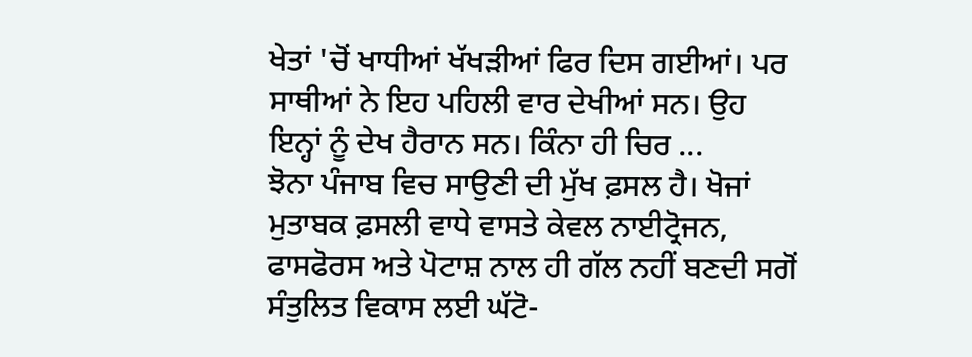ਖੇਤਾਂ 'ਚੋਂ ਖਾਧੀਆਂ ਖੱਖੜੀਆਂ ਫਿਰ ਦਿਸ ਗਈਆਂ। ਪਰ ਸਾਥੀਆਂ ਨੇ ਇਹ ਪਹਿਲੀ ਵਾਰ ਦੇਖੀਆਂ ਸਨ। ਉਹ ਇਨ੍ਹਾਂ ਨੂੰ ਦੇਖ ਹੈਰਾਨ ਸਨ। ਕਿੰਨਾ ਹੀ ਚਿਰ ...
ਝੋਨਾ ਪੰਜਾਬ ਵਿਚ ਸਾਉਣੀ ਦੀ ਮੁੱਖ ਫ਼ਸਲ ਹੈ। ਖੋਜਾਂ ਮੁਤਾਬਕ ਫ਼ਸਲੀ ਵਾਧੇ ਵਾਸਤੇ ਕੇਵਲ ਨਾਈਟ੍ਰੋਜਨ, ਫਾਸਫੋਰਸ ਅਤੇ ਪੋਟਾਸ਼ ਨਾਲ ਹੀ ਗੱਲ ਨਹੀਂ ਬਣਦੀ ਸਗੋਂ ਸੰਤੁਲਿਤ ਵਿਕਾਸ ਲਈ ਘੱਟੋ-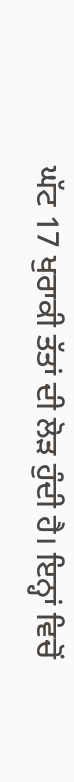ਘੱਟ 17 ਖੁਰਾਕੀ ਤੱਤਾਂ ਦੀ ਲੋੜ ਹੁੰਦੀ ਹੈ। ਇਨ੍ਹਾਂ ਵਿਚੋਂ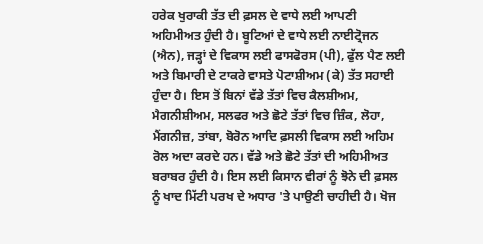ਹਰੇਕ ਖੁਰਾਕੀ ਤੱਤ ਦੀ ਫ਼ਸਲ ਦੇ ਵਾਧੇ ਲਈ ਆਪਣੀ ਅਹਿਮੀਅਤ ਹੁੰਦੀ ਹੈ। ਬੂਟਿਆਂ ਦੇ ਵਾਧੇ ਲਈ ਨਾਈਟ੍ਰੋਜਨ (ਐਨ), ਜੜ੍ਹਾਂ ਦੇ ਵਿਕਾਸ ਲਈ ਫਾਸਫੋਰਸ (ਪੀ), ਫੁੱਲ ਪੈਣ ਲਈ ਅਤੇ ਬਿਮਾਰੀ ਦੇ ਟਾਕਰੇ ਵਾਸਤੇ ਪੋਟਾਸ਼ੀਅਮ (ਕੇ) ਤੱਤ ਸਹਾਈ ਹੁੰਦਾ ਹੈ। ਇਸ ਤੋਂ ਬਿਨਾਂ ਵੱਡੇ ਤੱਤਾਂ ਵਿਚ ਕੈਲਸ਼ੀਅਮ, ਮੈਗਨੀਸ਼ੀਅਮ, ਸਲਫਰ ਅਤੇ ਛੋਟੇ ਤੱਤਾਂ ਵਿਚ ਜ਼ਿੰਕ, ਲੋਹਾ, ਮੈਂਗਨੀਜ਼, ਤਾਂਬਾ, ਬੋਰੋਨ ਆਦਿ ਫ਼ਸਲੀ ਵਿਕਾਸ ਲਈ ਅਹਿਮ ਰੋਲ ਅਦਾ ਕਰਦੇ ਹਨ। ਵੱਡੇ ਅਤੇ ਛੋਟੇ ਤੱਤਾਂ ਦੀ ਅਹਿਮੀਅਤ ਬਰਾਬਰ ਹੁੰਦੀ ਹੈ। ਇਸ ਲਈ ਕਿਸਾਨ ਵੀਰਾਂ ਨੂੰ ਝੋਨੇ ਦੀ ਫ਼ਸਲ ਨੂੰ ਖਾਦ ਮਿੱਟੀ ਪਰਖ ਦੇ ਅਧਾਰ 'ਤੇ ਪਾਉਣੀ ਚਾਹੀਦੀ ਹੈ। ਖੋਜ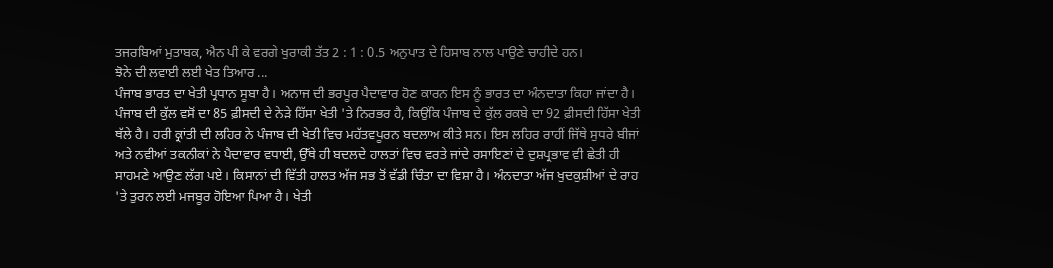ਤਜਰਬਿਆਂ ਮੁਤਾਬਕ, ਐਨ ਪੀ ਕੇ ਵਰਗੇ ਖੁਰਾਕੀ ਤੱਤ 2 : 1 : 0.5 ਅਨੁਪਾਤ ਦੇ ਹਿਸਾਬ ਨਾਲ ਪਾਉਣੇ ਚਾਹੀਦੇ ਹਨ।
ਝੋਨੇ ਦੀ ਲਵਾਈ ਲਈ ਖੇਤ ਤਿਆਰ ...
ਪੰਜਾਬ ਭਾਰਤ ਦਾ ਖੇਤੀ ਪ੍ਰਧਾਨ ਸੂਬਾ ਹੈ। ਅਨਾਜ ਦੀ ਭਰਪੂਰ ਪੈਦਾਵਾਰ ਹੋਣ ਕਾਰਨ ਇਸ ਨੂੰ ਭਾਰਤ ਦਾ ਅੰਨਦਾਤਾ ਕਿਹਾ ਜਾਂਦਾ ਹੈ। ਪੰਜਾਬ ਦੀ ਕੁੱਲ ਵਸੋਂ ਦਾ 85 ਫ਼ੀਸਦੀ ਦੇ ਨੇੜੇ ਹਿੱਸਾ ਖੇਤੀ 'ਤੇ ਨਿਰਭਰ ਹੈ, ਕਿਉਂਕਿ ਪੰਜਾਬ ਦੇ ਕੁੱਲ ਰਕਬੇ ਦਾ 92 ਫ਼ੀਸਦੀ ਹਿੱਸਾ ਖੇਤੀ ਥੱਲੇ ਹੈ। ਹਰੀ ਕ੍ਰਾਂਤੀ ਦੀ ਲਹਿਰ ਨੇ ਪੰਜਾਬ ਦੀ ਖੇਤੀ ਵਿਚ ਮਹੱਤਵਪੂਰਨ ਬਦਲਾਅ ਕੀਤੇ ਸਨ। ਇਸ ਲਹਿਰ ਰਾਹੀਂ ਜਿੱਥੇ ਸੁਧਰੇ ਬੀਜਾਂ ਅਤੇ ਨਵੀਆਂ ਤਕਨੀਕਾਂ ਨੇ ਪੈਦਾਵਾਰ ਵਧਾਈ, ਉੱਥੇ ਹੀ ਬਦਲਦੇ ਹਾਲਤਾਂ ਵਿਚ ਵਰਤੇ ਜਾਂਦੇ ਰਸਾਇਣਾਂ ਦੇ ਦੁਸ਼ਪ੍ਰਭਾਵ ਵੀ ਛੇਤੀ ਹੀ ਸਾਹਮਣੇ ਆਉਣ ਲੱਗ ਪਏ। ਕਿਸਾਨਾਂ ਦੀ ਵਿੱਤੀ ਹਾਲਤ ਅੱਜ ਸਭ ਤੋਂ ਵੱਡੀ ਚਿੰਤਾ ਦਾ ਵਿਸ਼ਾ ਹੈ। ਅੰਨਦਾਤਾ ਅੱਜ ਖੁਦਕੁਸ਼ੀਆਂ ਦੇ ਰਾਹ 'ਤੇ ਤੁਰਨ ਲਈ ਮਜਬੂਰ ਹੋਇਆ ਪਿਆ ਹੈ। ਖੇਤੀ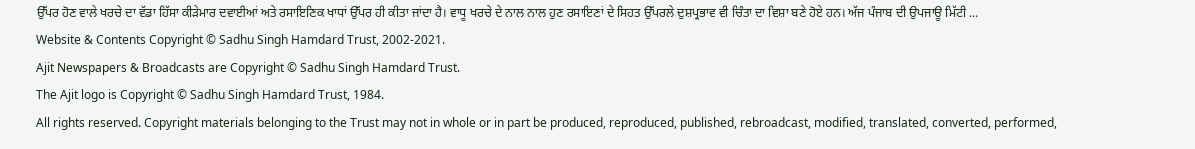ਉੱਪਰ ਹੋਣ ਵਾਲੇ ਖਰਚੇ ਦਾ ਵੱਡਾ ਹਿੱਸਾ ਕੀੜੇਮਾਰ ਦਵਾਈਆਂ ਅਤੇ ਰਸਾਇਣਿਕ ਖਾਧਾਂ ਉੱਪਰ ਹੀ ਕੀਤਾ ਜਾਂਦਾ ਹੈ। ਵਾਧੂ ਖਰਚੇ ਦੇ ਨਾਲ ਨਾਲ ਹੁਣ ਰਸਾਇਣਾਂ ਦੇ ਸਿਹਤ ਉੱਪਰਲੇ ਦੁਸ਼ਪ੍ਰਭਾਵ ਵੀ ਚਿੰਤਾ ਦਾ ਵਿਸ਼ਾ ਬਣੇ ਹੋਏ ਹਨ। ਅੱਜ ਪੰਜਾਬ ਦੀ ਉਪਜਾਊ ਮਿੱਟੀ ...
Website & Contents Copyright © Sadhu Singh Hamdard Trust, 2002-2021.
Ajit Newspapers & Broadcasts are Copyright © Sadhu Singh Hamdard Trust.
The Ajit logo is Copyright © Sadhu Singh Hamdard Trust, 1984.
All rights reserved. Copyright materials belonging to the Trust may not in whole or in part be produced, reproduced, published, rebroadcast, modified, translated, converted, performed,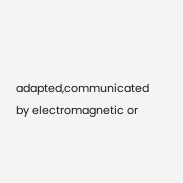adapted,communicated by electromagnetic or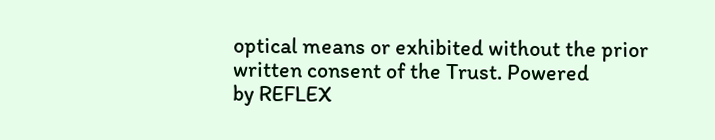optical means or exhibited without the prior written consent of the Trust. Powered
by REFLEX